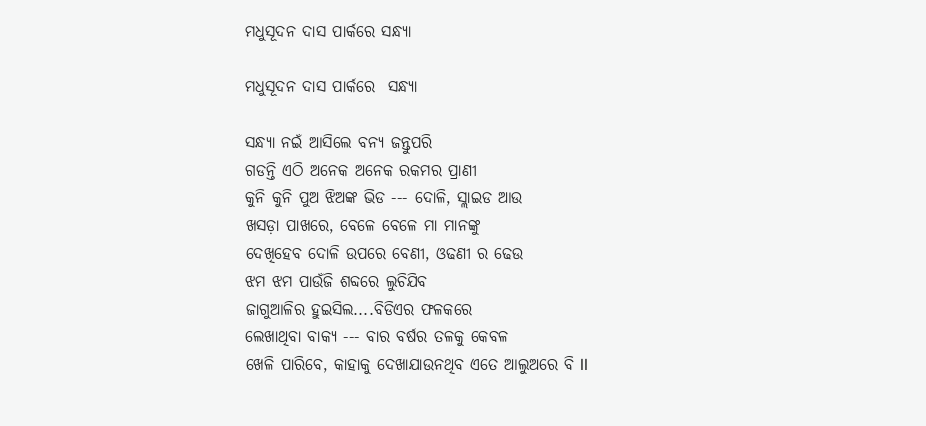ମଧୁସୂଦନ ଦାସ ପାର୍କରେ ସନ୍ଧ୍ୟା

ମଧୁସୂଦନ ଦାସ ପାର୍କରେ  ସନ୍ଧ୍ୟା

ସନ୍ଧ୍ୟା ନଇଁ ଆସିଲେ ବନ୍ୟ ଜନ୍ତୁପରି
ଗଡନ୍ତି ଏଠି ଅନେକ ଅନେକ ରକମର ପ୍ରାଣୀ
କୁନି କୁନି ପୁଅ ଝିଅଙ୍କ ଭିଡ --- ଦୋଳି, ସ୍ଲାଇଡ ଆଉ
ଖସଡ଼ା ପାଖରେ, ବେଳେ ବେଳେ ମା ମାନଙ୍କୁ
ଦେଖିହେବ ଦୋଳି ଉପରେ ବେଣୀ, ଓଢଣୀ ର ଢେଉ
ଝମ ଝମ ପାଉଁଜି ଶବ୍ଦରେ ଲୁଚିଯିବ
ଜାଗୁଆଳିର ହୁଇସିଲ....ବିଡିଏର ଫଳକରେ
ଲେଖାଥିବା ବାକ୍ୟ --- ବାର ବର୍ଷର ତଳକୁ କେବଳ
ଖେଳି ପାରିବେ, କାହାକୁ ଦେଖାଯାଉନଥିବ ଏତେ ଆଲୁଅରେ ବି II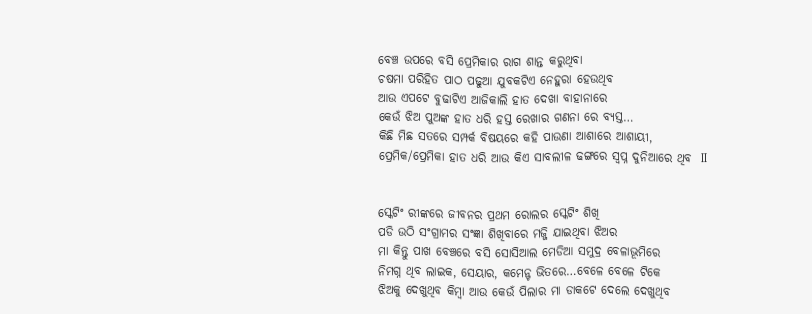ବେଞ୍ଚ ଉପରେ ବସି ପ୍ରେମିକାର ରାଗ ଶାନ୍ତ କରୁଥିବା
ଚଷମା ପରିହିତ ପାଠ ପଢୁଆ ଯୁବକଟିଏ ନେହୁରା ହେଉଥିବ
ଆଉ ଏପଟେ ବୁଢାଟିଏ ଆଜିକାଲି ହାତ ଦେଖା ବାହାନାରେ
କେଉଁ ଝିଅ ପୁଅଙ୍କ ହାତ ଧରି ହସ୍ତ ରେଖାର ଗଣନା ରେ ବ୍ୟସ୍ତ…
କିଛି ମିଛ ସତରେ ସମ୍ପର୍କ ବିଷୟରେ କହି ପାଉଣା ଆଶାରେ ଆଶାୟୀ,
ପ୍ରେମିକ/ପ୍ରେମିକା ହାତ ଧରି ଆଉ କିଏ ସାବଲୀଳ ଢଙ୍ଗରେ ସ୍ବପ୍ନ ଦୁନିଆରେ ଥିବ  II


ସ୍କେଟିଂ ରୀଙ୍କରେ ଜୀବନର ପ୍ରଥମ ରୋଲର ସ୍କେଟିଂ ଶିଖି
ପଡି ଉଠି ସଂଗ୍ରାମର ସଂଜ୍ଞା ଶିଖିବାରେ ମଜ୍ଜି ଯାଇଥିବା ଝିଅର
ମା କିନ୍ତୁ ପାଖ ବେଞ୍ଚରେ ବସି ସୋସିଆଲ ମେଡିଆ ସମୁଦ୍ର ବେଳାଭୂମିରେ
ନିମଗ୍ନ ଥିବ ଲାଇକ, ସେୟାର, କମେନ୍ଟ ଭିତରେ…ବେଳେ ବେଳେ ଟିକେ
ଝିଅକୁ ଦେଖୁଥିବ କିମ୍ବା ଆଉ କେଉଁ ପିଲାର ମା ଡାକଟେ ଦେଲେ ଦେଖୁଥିବ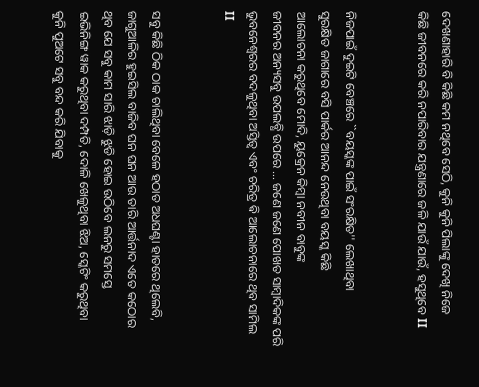ଦେଖଣାହାରି ବି କିଛି କମ ନଥିବେ ସେଠି, କୁନି କୁନି ପିଲାଙ୍କୁ ଦେଖି ନିଜେ
କିଛି ଜୀବନରେ କରି ନପାରିବାର ଯନ୍ତ୍ରଣାରେ ଜଳି ଯାଉଁ ଯାଉଁ, ହସୁଥିବେ II


ନିଜପାଇଁ ଦୁଇଟି ବେଞ୍ଚରେ ``ବୟସ୍କଙ୍କ ପାଇଁ ସଂରକ୍ଷିତ'' ଲେଖାଥିବା
ସୁରକ୍ଷିତ ଜାଗାରେ ବସି ପାର୍କର ଆନନ୍ଦ ନେଉଥିବା ବୟସ୍କ କିଛି
ଆଲୋଚନା କରୁଥିବେ ମୋଦି, ୟୁକ୍ରେନ କିମ୍ବା ନବୀନ ବାବୁଙ୍କ
ଜୀବନର ଅନ୍ୟସବୁ ଉପଲବ୍ଧି ଉପରେ … ଜଣେ ଜଣେ ପୋଖତ ସାମ୍ବାଦିକଙ୍କ ପରି
ଭୁବନେଶ୍ୱରର ବଦଳୁଥିବା ଅସ୍ତିତ୍ବ ଏବଂ ଚରିତ୍ର ଵି ଆଲୋଚନାରେ ଥିବ ସାମିଲ  II


ସବୁ କିଛି ଠିକ ଠାକ ଚାଲିଥିବା ବେଳେ ହଠାତ ଅଧଘଣ୍ଟା ହାତରେ ଥିଲେବି,
ଜାଗୁଆଳିର ହୁଇସିଲ ବାଜିବ ଘନ ଘନ ଆଉ ତାରି ଆର୍ତ୍ତନାଦ ଏତେ କଠୋର
ଥିବ ଯେ ସବୁ କାମ ସାରି ଝାଡ଼ି ଝୁଡି ହୋଇ ଉଠିବେ ଲନରୁ ସମସ୍ତେ
ଇଭିନିଙ୍ଗ ୱାକ କରୁଥିବା ଦମ୍ପତି, ଦୋଳି ଖେଳୁଥିବା ଝିଅ, ସ୍କେଟିଂ କରୁଥିବା
କୁନି ପୁଅଟେ ସବୁ ବନ୍ଦ କରି ଯିବାକୁ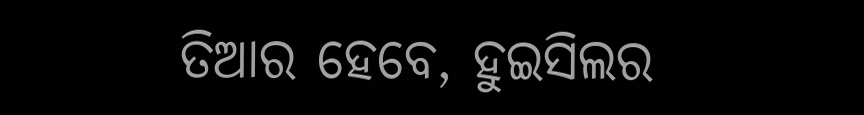ତିଆର ହେବେ, ହୁଇସିଲର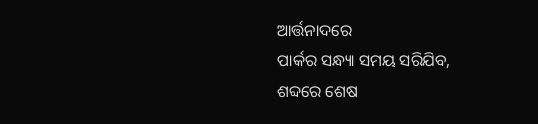ଆର୍ତ୍ତନାଦରେ
ପାର୍କର ସନ୍ଧ୍ୟା ସମୟ ସରିଯିବ, ଶବ୍ଦରେ ଶେଷ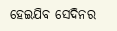ହେଇଯିବ ସେଦିନର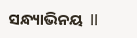ସନ୍ଧ୍ୟାଭିନୟ  II